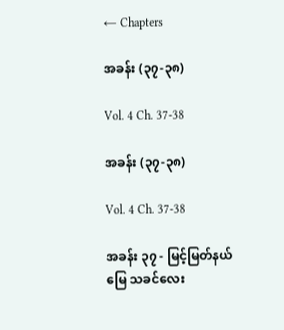← Chapters

အခန်း (၃၇-၃၈)

Vol. 4 Ch. 37-38

အခန်း (၃၇-၃၈)

Vol. 4 Ch. 37-38

အခန်း ၃၇ - မြင့်မြတ်နယ်မြေ သခင်လေး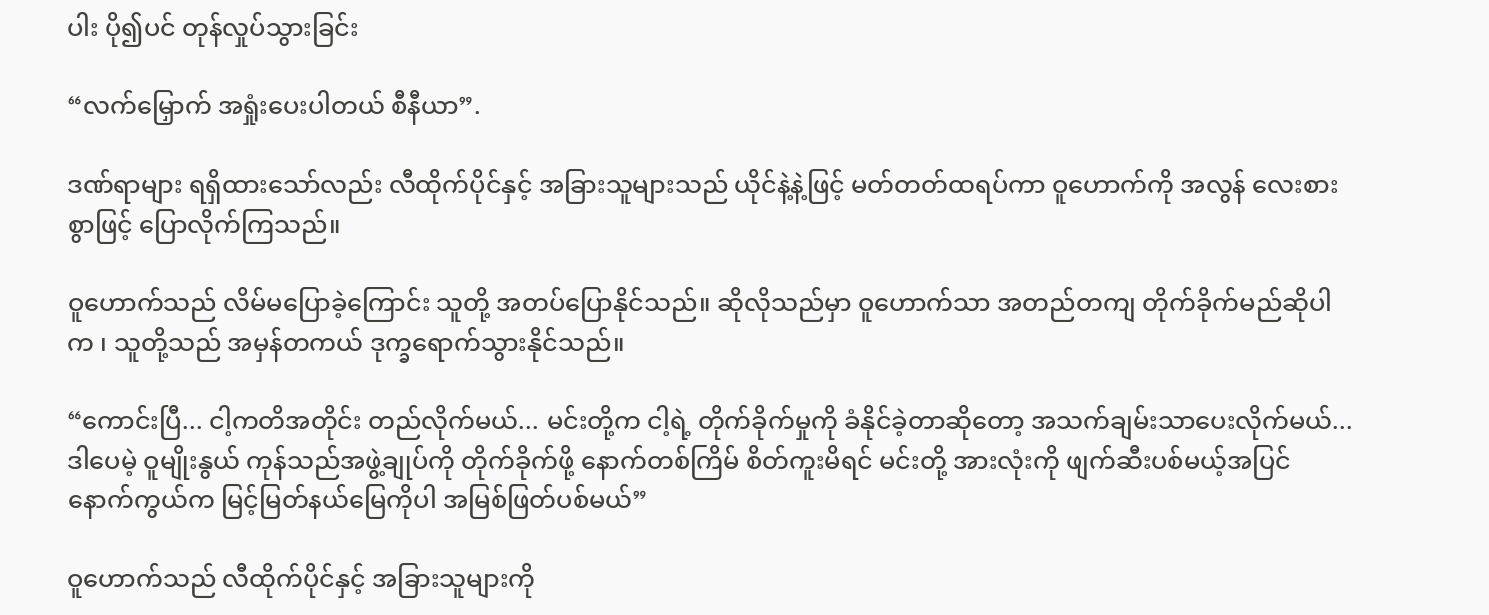ပါး ပို၍ပင် တုန်လှုပ်သွားခြင်း

“လက်မြှောက် အရှုံးပေးပါတယ် စီနီယာ”.

ဒဏ်ရာများ ရရှိထားသော်လည်း လီထိုက်ပိုင်နှင့် အခြားသူများသည် ယိုင်နဲ့နဲ့ဖြင့် မတ်တတ်ထရပ်ကာ ဝူဟောက်ကို အလွန် လေးစားစွာဖြင့် ပြောလိုက်ကြသည်။

ဝူဟောက်သည် လိမ်မပြောခဲ့ကြောင်း သူတို့ အတပ်ပြောနိုင်သည်။ ဆိုလိုသည်မှာ ဝူဟောက်သာ အတည်တကျ တိုက်ခိုက်မည်ဆိုပါက ၊ သူတို့သည် အမှန်တကယ် ဒုက္ခရောက်သွားနိုင်သည်။

“ကောင်းပြီ... ငါ့ကတိအတိုင်း တည်လိုက်မယ်... မင်းတို့က ငါ့ရဲ့ တိုက်ခိုက်မှုကို ခံနိုင်ခဲ့တာဆို‌တော့ အသက်ချမ်းသာပေးလိုက်မယ်... ဒါပေမဲ့ ဝူမျိုးနွယ် ကုန်သည်အဖွဲ့ချုပ်ကို တိုက်ခိုက်ဖို့ နောက်တစ်ကြိမ် စိတ်ကူးမိရင် မင်းတို့ အားလုံးကို ဖျက်ဆီးပစ်မယ့်အပြင် နောက်ကွယ်က မြင့်မြတ်နယ်မြေကိုပါ အမြစ်ဖြတ်ပစ်မယ်”

ဝူဟောက်သည် လီထိုက်ပိုင်နှင့် အခြားသူများကို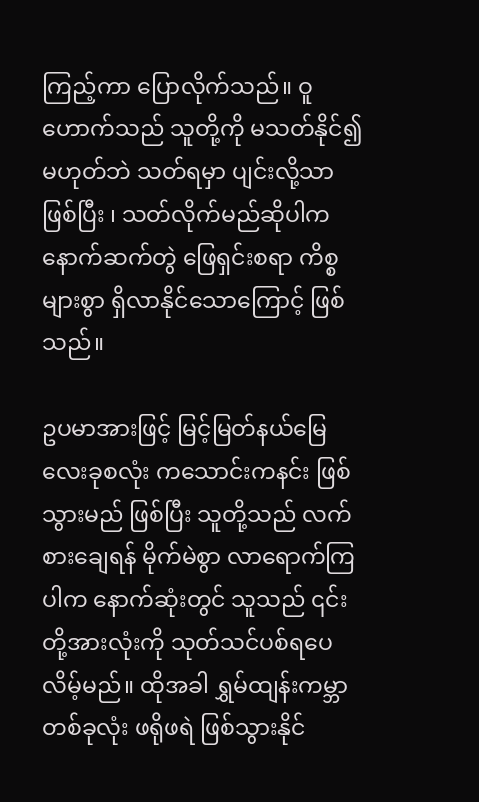ကြည့်ကာ ပြောလိုက်သည်။ ဝူဟောက်သည် သူတို့ကို မသတ်နိုင်၍ မဟုတ်ဘဲ သတ်ရမှာ ပျင်းလို့သာ ဖြစ်ပြီး ၊ သတ်လိုက်မည်ဆိုပါက နောက်ဆက်တွဲ ဖြေရှင်းစရာ ကိစ္စများစွာ ရှိလာနိုင်သောကြောင့် ဖြစ်သည်။

ဥပမာအားဖြင့် မြင့်မြတ်နယ်မြေ လေးခုစလုံး ကသောင်းကနင်း ဖြစ်သွားမည် ဖြစ်ပြီး သူတို့သည် လက်စားချေရန် မိုက်မဲစွာ လာရောက်ကြပါက နောက်ဆုံးတွင် သူသည် ၎င်းတို့အားလုံးကို သုတ်သင်ပစ်ရပေလိမ့်မည်။ ထိုအခါ ရွှမ်ထျန်းကမ္ဘာ တစ်ခုလုံး ဖရိုဖရဲ ဖြစ်သွားနိုင်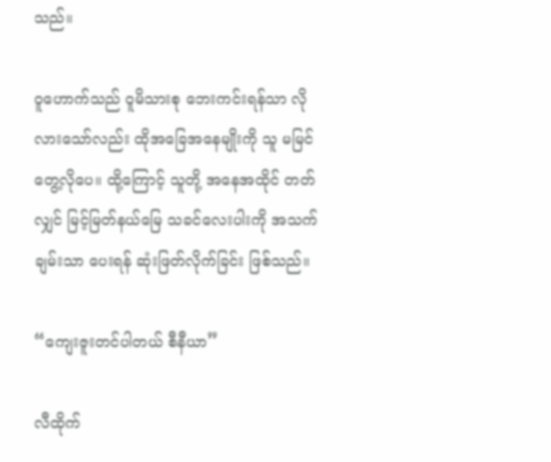သည်။

ဝူဟောက်သည် ဝူမိသားစု ဘေးကင်းရန်သာ လိုလားသော်လည်း ထိုအခြေအနေမျိုးကို သူ မမြင်တွေ့လိုပေ။ ထို့ကြောင့် သူတို့ အနေအထိုင် တတ်လျှင် မြင့်မြတ်နယ်မြေ သခင်လေးပါးကို အသက်ချမ်းသာ ပေးရန် ဆုံးဖြတ်လိုက်ခြင်း ဖြစ်သည်။

“ကျေးဇူးတင်ပါတယ် စီနီယာ”

လီထိုက်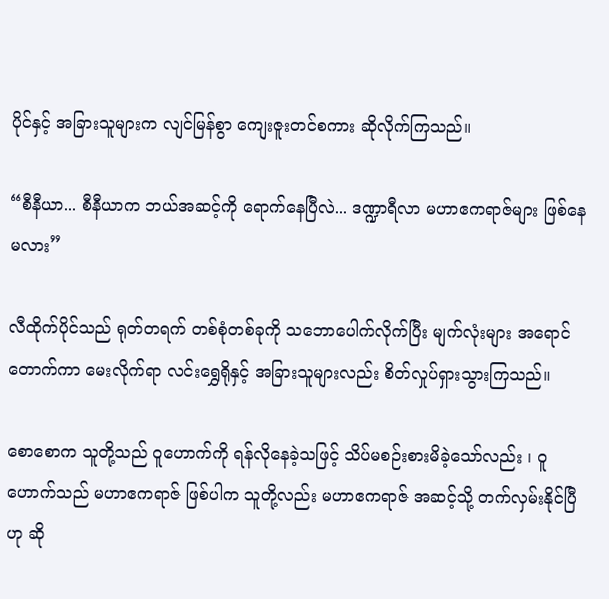ပိုင်နှင့် အခြားသူများက လျင်မြန်စွာ ကျေးဇူးတင်စကား ဆိုလိုက်ကြသည်။

“စီနီယာ... စီနီယာက ဘယ်အဆင့်ကို ရောက်နေပြီလဲ... ဒဏ္ဍာရီလာ မဟာဧကရာဇ်များ ဖြစ်နေမလား”

လီထိုက်ပိုင်သည် ရုတ်တရက် တစ်စုံတစ်ခုကို သဘောပေါက်လိုက်ပြီး မျက်လုံးများ အရောင်တောက်ကာ မေးလိုက်ရာ လင်းရွှေရိုနှင့် အခြားသူများလည်း စိတ်လှုပ်ရှားသွားကြသည်။

စောစောက သူတို့သည် ဝူဟောက်ကို ရန်လိုနေခဲ့သဖြင့် သိပ်မစဉ်းစားမိခဲ့သော်လည်း ၊ ဝူဟောက်သည် မဟာဧကရာဇ် ဖြစ်ပါက သူတို့လည်း မဟာဧကရာဇ် အဆင့်သို့ တက်လှမ်းနိုင်ပြီ ဟု ဆို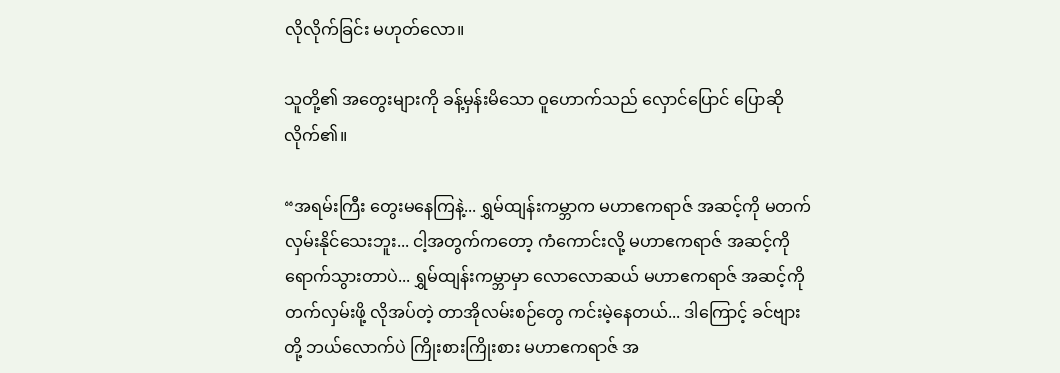လိုလိုက်ခြင်း မဟုတ်လော။

သူတို့၏ အတွေးများကို ခန့်မှန်းမိသော ဝူဟောက်သည် လှောင်ပြောင် ပြောဆိုလိုက်၏။

“အရမ်းကြီး တွေးမနေကြနဲ့... ရွှမ်ထျန်းကမ္ဘာက မဟာဧကရာဇ် အဆင့်ကို မတက်လှမ်းနိုင်သေးဘူး... ငါ့အတွက်ကတော့ ကံကောင်းလို့ မဟာဧကရာဇ် အဆင့်ကို ရောက်သွားတာပဲ... ရွှမ်ထျန်းကမ္ဘာမှာ လောလောဆယ် မဟာဧကရာဇ် အဆင့်ကို တက်လှမ်းဖို့ လိုအပ်တဲ့ တာအိုလမ်းစဉ်တွေ ကင်းမဲ့နေတယ်... ဒါကြောင့် ခင်ဗျားတို့ ဘယ်လောက်ပဲ ကြိုးစားကြိုးစား မဟာဧကရာဇ် အ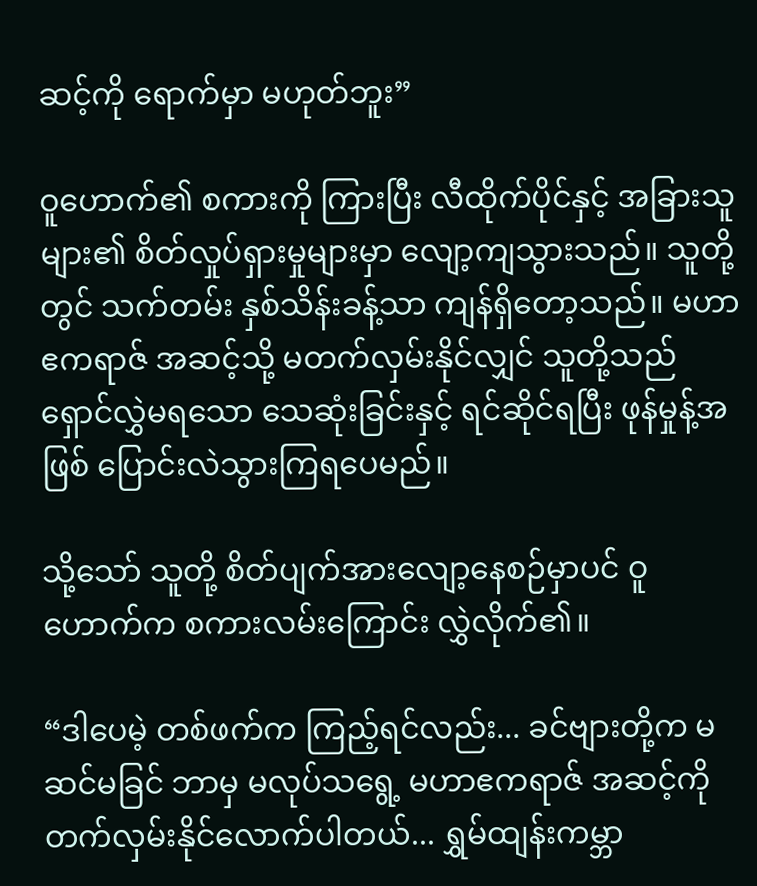ဆင့်ကို ရောက်မှာ မဟုတ်ဘူး”

ဝူဟောက်၏ စကားကို ကြားပြီး လီထိုက်ပိုင်နှင့် အခြားသူများ၏ စိတ်လှုပ်ရှားမှုများမှာ လျော့ကျသွားသည်။ သူတို့တွင် သက်တမ်း နှစ်သိန်းခန့်သာ ကျန်ရှိတော့သည်။ မဟာဧကရာဇ် အဆင့်သို့ မတက်လှမ်းနိုင်လျှင် သူတို့သည် ရှောင်လွှဲမရသော သေဆုံးခြင်းနှင့် ရင်ဆိုင်ရပြီး ဖုန်မှုန့်အဖြစ် ပြောင်းလဲသွားကြရပေမည်။

သို့သော် သူတို့ စိတ်ပျက်အားလျော့နေစဉ်မှာပင် ဝူဟောက်က စကားလမ်းကြောင်း လွှဲလိုက်၏။

“ဒါပေမဲ့ တစ်ဖက်က ကြည့်ရင်လည်း... ခင်ဗျားတို့က မဆင်မခြင် ဘာမှ မလုပ်သရွေ့ မဟာဧကရာဇ် အဆင့်ကို တက်လှမ်းနိုင်လောက်ပါတယ်... ရွှမ်ထျန်းကမ္ဘာ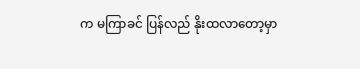က မကြာခင် ပြန်လည် နိုးထလာတော့မှာ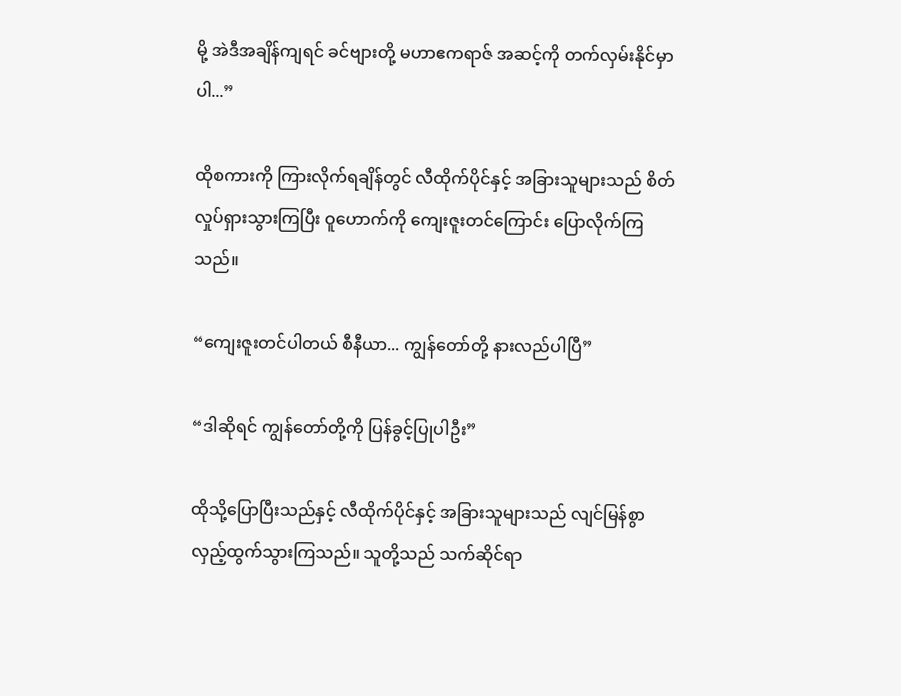မို့ အဲဒီအချိန်ကျရင် ခင်ဗျားတို့ မဟာဧကရာဇ် အဆင့်ကို တက်လှမ်းနိုင်မှာပါ...”

ထိုစကားကို ကြားလိုက်ရချိန်တွင် လီထိုက်ပိုင်နှင့် အခြားသူများသည် စိတ်လှုပ်ရှားသွားကြပြီး ဝူဟောက်ကို ကျေးဇူးတင်ကြောင်း ပြောလိုက်ကြသည်။

“ကျေးဇူးတင်ပါတယ် စီနီယာ... ကျွန်တော်တို့ နားလည်ပါပြီ”

“ဒါဆိုရင် ကျွန်တော်တို့ကို ပြန်ခွင့်ပြုပါဦး”

ထိုသို့ပြောပြီးသည်နှင့် လီထိုက်ပိုင်နှင့် အခြားသူများသည် လျင်မြန်စွာ လှည့်ထွက်သွားကြသည်။ သူတို့သည် သက်ဆိုင်ရာ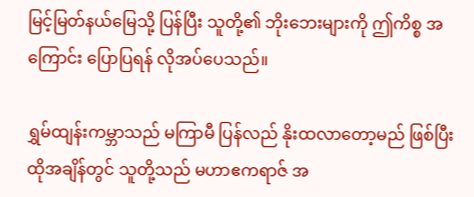မြင့်မြတ်နယ်မြေသို့ ပြန်ပြီး သူတို့၏ ဘိုးဘေးများကို ဤကိစ္စ အကြောင်း ပြောပြရန် လိုအပ်ပေသည်။

ရွှမ်ထျန်းကမ္ဘာသည် မကြာမီ ပြန်လည် နိုးထလာတော့မည် ဖြစ်ပြီး ထိုအချိန်တွင် သူတို့သည် မဟာဧကရာဇ် အ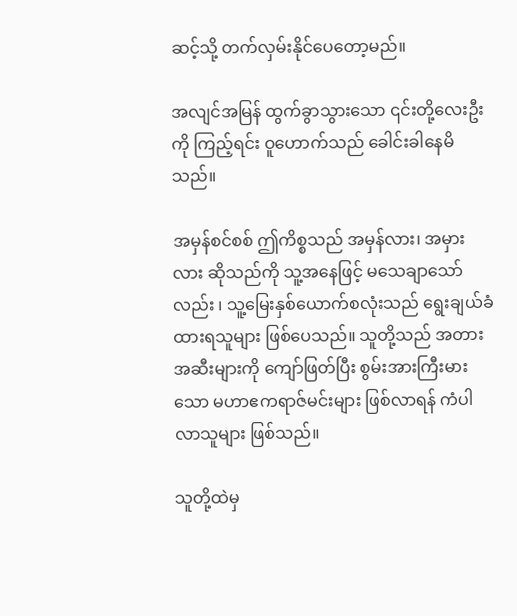ဆင့်သို့ တက်လှမ်းနိုင်ပေတော့မည်။

အလျင်အမြန် ထွက်ခွာသွားသော ၎င်းတို့လေးဦးကို ကြည့်ရင်း ဝူဟောက်သည် ခေါင်းခါနေမိသည်။

အမှန်စင်စစ် ဤကိစ္စသည် အမှန်လား၊ အမှားလား ဆိုသည်ကို သူ့အနေဖြင့် မသေချာသော်လည်း ၊ သူ့မြေးနှစ်ယောက်စလုံးသည် ရွေးချယ်ခံထားရသူများ ဖြစ်ပေသည်။ သူတို့သည် အတားအဆီးများကို ကျော်ဖြတ်ပြီး စွမ်းအားကြီးမားသော မဟာဧကရာဇ်မင်းများ ဖြစ်လာရန် ကံပါလာသူများ ဖြစ်သည်။

သူတို့ထဲမှ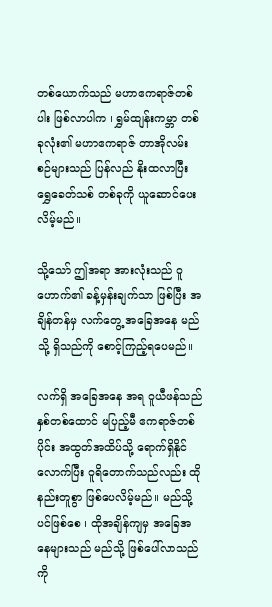တစ်ယောက်သည် မဟာဧကရာဇ်တစ်ပါး ဖြစ်လာပါက ၊ ရွှမ်ထျန်းကမ္ဘာ တစ်ခုလုံး၏ မဟာဧကရာဇ် တာအိုလမ်းစဉ်များသည် ပြန်လည် နိုးထလာပြီး ရွှေခေတ်သစ် တစ်ခုကို ယူဆောင်ပေးလိမ့်မည်။

သို့သော် ဤအရာ အားလုံးသည် ဝူဟောက်၏ ခန့်မှန်းချက်သာ ဖြစ်ပြီး အချိန်တန်မှ လက်တွေ့ အခြေအနေ မည်သို့ ရှိသည်ကို စောင့်ကြည့်ရပေမည်။

လက်ရှိ အခြေအနေ အရ ဝူယီဖန်သည် နှစ်တစ်ထောင် မပြည့်မီ ဧကရာဇ်တစ်ပိုင်း အထွတ်အထိပ်သို့ ရောက်ရှိနိုင်လောက်ပြီး ဝူရိတောက်သည်လည်း ထိုနည်းတူစွာ ဖြစ်ပေလိမ့်မည်။ မည်သို့ပင်ဖြစ်စေ ၊ ထိုအချိန်ကျမှ အခြေအနေများသည် မည်သို့ ဖြစ်ပေါ်လာသည်ကို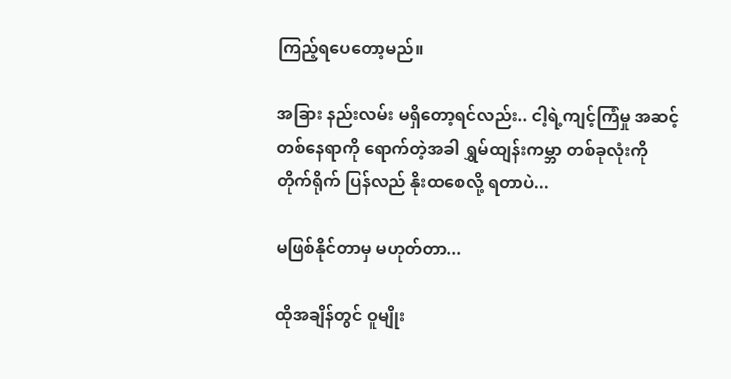ကြည့်ရပေတော့မည်။

အခြား နည်းလမ်း မရှိတော့ရင်လည်း.. ငါ့ရဲ့ကျင့်ကြံမှု အဆင့် တစ်နေရာကို ရောက်တဲ့အခါ ရွှမ်ထျန်းကမ္ဘာ တစ်ခုလုံးကို တိုက်ရိုက် ပြန်လည် နိုးထစေလို့ ရတာပဲ...

မဖြစ်နိုင်တာမှ မဟုတ်တာ...

ထိုအချိန်တွင် ဝူမျိုး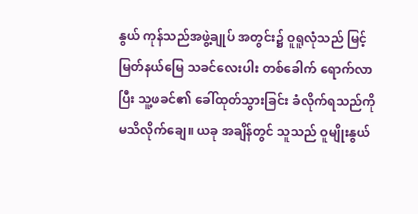နွယ် ကုန်သည်အဖွဲ့ချုပ် အတွင်း၌ ဝူရူလုံသည် မြင့်မြတ်နယ်မြေ သခင်လေးပါး တစ်ခေါက် ရောက်လာပြီး သူ့ဖခင်၏ ခေါ်ထုတ်သွားခြင်း ခံလိုက်ရသည်ကို မသိလိုက်ချေ။ ယခု အချိန်တွင် သူသည် ဝူမျိုးနွယ်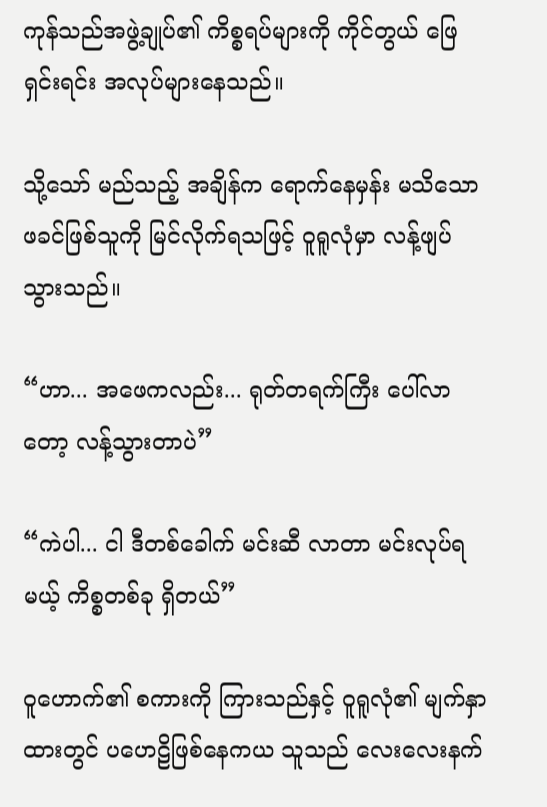ကုန်သည်အဖွဲ့ချုပ်၏ ကိစ္စရပ်များကို ကိုင်တွယ် ဖြေရှင်းရင်း အလုပ်များနေသည်။

သို့သော် မည်သည့် အချိန်က ရောက်နေမှန်း မသိသော ဖခင်ဖြစ်သူကို မြင်လိုက်ရသဖြင့် ဝူရူလုံမှာ လန့်ဖျပ်သွားသည်။

“ဟာ... အဖေကလည်း... ရုတ်တရက်ကြီး ပေါ်လာတော့ လန့်သွားတာပဲ”

“ကဲပါ... ငါ ဒီတစ်ခေါက် မင်းဆီ လာတာ မင်းလုပ်ရမယ့် ကိစ္စတစ်ခု ရှိတယ်”

ဝူဟောက်၏ စကားကို ကြားသည်နှင့် ဝူရူလုံ၏ မျက်နှာထားတွင် ပဟေဠိဖြစ်နေကယ သူသည် လေးလေးနက်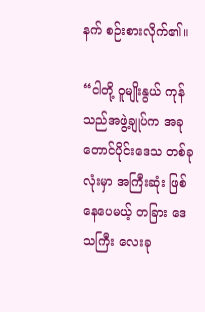နက် စဉ်းစားလိုက်၏။

“ငါတို့ ဝူမျိုးနွယ် ကုန်သည်အဖွဲ့ချုပ်က အခု တောင်ပိုင်းဒေသ တစ်ခုလုံးမှာ အကြီးဆုံး ဖြစ်နေပေမယ့် တခြား ဒေသကြီး လေးခု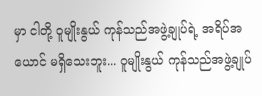မှာ ငါတို့ ဝူမျိုးနွယ် ကုန်သည်အဖွဲ့ချုပ်ရဲ့ အရိပ်အယောင် မရှိသေးဘူး... ဝူမျိုးနွယ် ကုန်သည်အဖွဲ့ချုပ်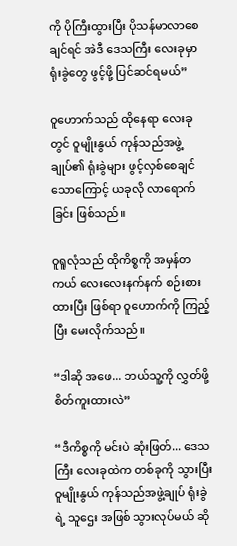ကို ပိုကြီးထွားပြီး ပိုသန်မာလာစေချင်ရင် အဲဒီ ဒေသကြီး လေးခုမှာ ရုံးခွဲတွေ ဖွင့်ဖို့ ပြင်ဆင်ရမယ်”

ဝူဟောက်သည် ထိုနေရာ လေးခုတွင် ဝူမျိုးနွယ် ကုန်သည်အဖွဲ့ချုပ်၏ ရုံးခွဲများ ဖွင့်လှစ်စေချင်သောကြောင့် ယခုလို လာရောက်ခြင်း ဖြစ်သည်။

ဝူရူလုံသည် ထိုကိစ္စကို အမှန်တကယ် လေးလေးနက်နက် စဉ်းစားထားပြီး ဖြစ်ရာ ဝူဟောက်ကို ကြည့်ပြီး မေးလိုက်သည်။

“ဒါဆို အဖေ... ဘယ်သူ့ကို လွှတ်ဖို့ စိတ်ကူးထားလဲ”

“ဒီကိစ္စကို မင်းပဲ ဆုံးဖြတ်... ဒေသကြီး လေးခုထဲက တစ်ခုကို သွားပြီး ဝူမျိုးနွယ် ကုန်သည်အဖွဲ့ချုပ် ရုံးခွဲရဲ့ သူဌေး အဖြစ် သွားလုပ်မယ် ဆို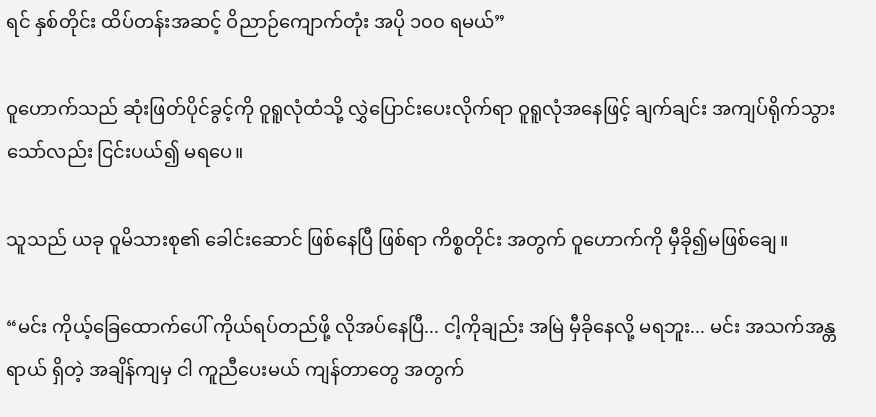ရင် နှစ်တိုင်း ထိပ်တန်းအဆင့် ဝိညာဉ်ကျောက်တုံး အပို ၁၀၀ ရမယ်”

ဝူဟောက်သည် ဆုံးဖြတ်ပိုင်ခွင့်ကို ဝူရူလုံထံသို့ လွှဲပြောင်းပေးလိုက်ရာ ဝူရူလုံအနေဖြင့် ချက်ချင်း အကျပ်ရိုက်သွားသော်လည်း ငြင်းပယ်၍ မရပေ။

သူသည် ယခု ဝူမိသားစု၏ ခေါင်းဆောင် ဖြစ်နေပြီ ဖြစ်ရာ ကိစ္စတိုင်း အတွက် ဝူဟောက်ကို မှီခို၍မဖြစ်ချေ။

“မင်း ကိုယ့်ခြေထောက်ပေါ် ကိုယ်ရပ်တည်ဖို့ လိုအပ်နေပြီ... ငါ့ကိုချည်း အမြဲ မှီခိုနေလို့ မရဘူး... မင်း အသက်အန္တရာယ် ရှိတဲ့ အချိန်ကျမှ ငါ ကူညီပေးမယ် ကျန်တာတွေ အတွက်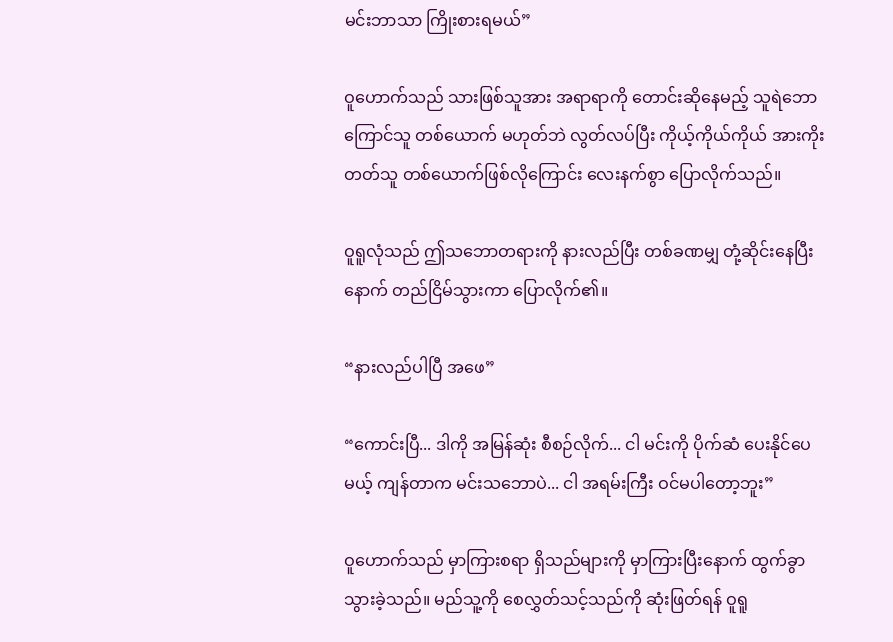မင်းဘာသာ ကြိုးစားရမယ်”

ဝူဟောက်သည် သားဖြစ်သူအား အရာရာကို တောင်းဆိုနေမည့် သူရဲဘောကြောင်သူ တစ်ယောက် မဟုတ်ဘဲ လွတ်လပ်ပြီး ကိုယ့်ကိုယ်ကိုယ် အားကိုးတတ်သူ တစ်ယောက်ဖြစ်လိုကြောင်း လေးနက်စွာ ပြောလိုက်သည်။

ဝူရူလုံသည် ဤသဘောတရားကို နားလည်ပြီး တစ်ခဏမျှ တုံ့ဆိုင်းနေပြီးနောက် တည်ငြိမ်သွားကာ ပြောလိုက်၏။

“နားလည်ပါပြီ အဖေ”

“ကောင်းပြီ... ဒါကို အမြန်ဆုံး စီစဉ်လိုက်... ငါ မင်းကို ပိုက်ဆံ ပေးနိုင်ပေမယ့် ကျန်တာက မင်းသဘောပဲ... ငါ အရမ်းကြီး ဝင်မပါတော့ဘူး”

ဝူဟောက်သည် မှာကြားစရာ ရှိသည်များကို မှာကြားပြီးနောက် ထွက်ခွာသွားခဲ့သည်။ မည်သူ့ကို စေလွှတ်သင့်သည်ကို ဆုံးဖြတ်ရန် ဝူရူ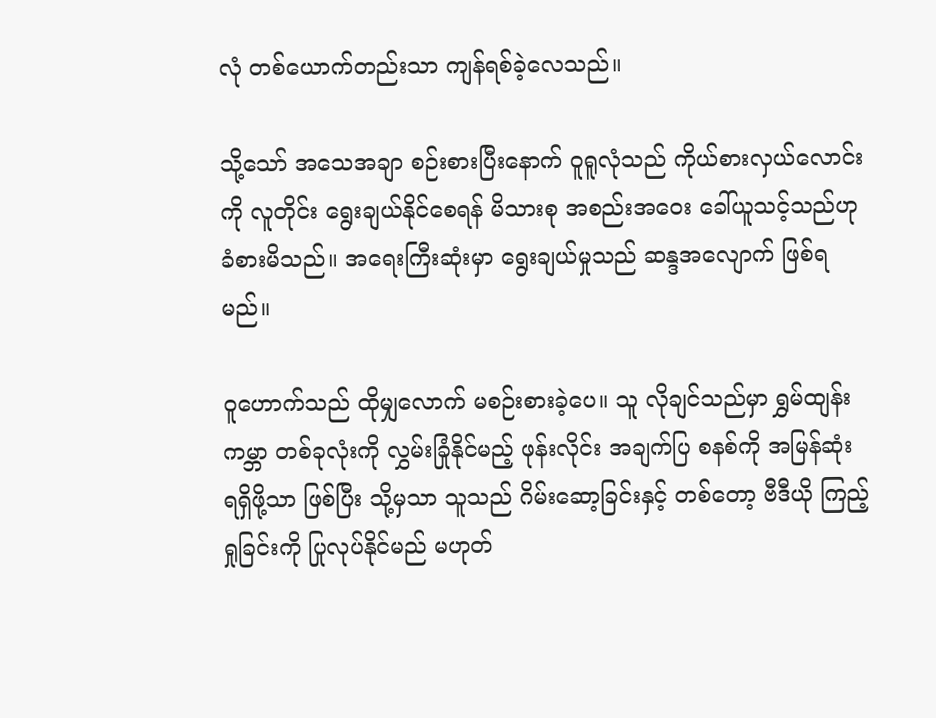လုံ တစ်ယောက်တည်းသာ ကျန်ရစ်ခဲ့လေသည်။

သို့သော် အသေအချာ စဉ်းစားပြီးနောက် ဝူရူလုံသည် ကိုယ်စားလှယ်လောင်းကို လူတိုင်း ရွေးချယ်နိုင်စေရန် မိသားစု အစည်းအဝေး ခေါ်ယူသင့်သည်ဟု ခံစားမိသည်။ အရေးကြီးဆုံးမှာ ရွေးချယ်မှုသည် ဆန္ဒအလျောက် ဖြစ်ရမည်။

ဝူဟောက်သည် ထိုမျှလောက် မစဉ်းစားခဲ့ပေ။ သူ လိုချင်သည်မှာ ရွှမ်ထျန်းကမ္ဘာ တစ်ခုလုံးကို လွှမ်းခြုံနိုင်မည့် ဖုန်းလိုင်း အချက်ပြ စနစ်ကို အမြန်ဆုံး ရရှိဖို့သာ ဖြစ်ပြီး သို့မှသာ သူသည် ဂိမ်းဆော့ခြင်းနှင့် တစ်တော့ ဗီဒီယို ကြည့်ရှုခြင်းကို ပြုလုပ်နိုင်မည် မဟုတ်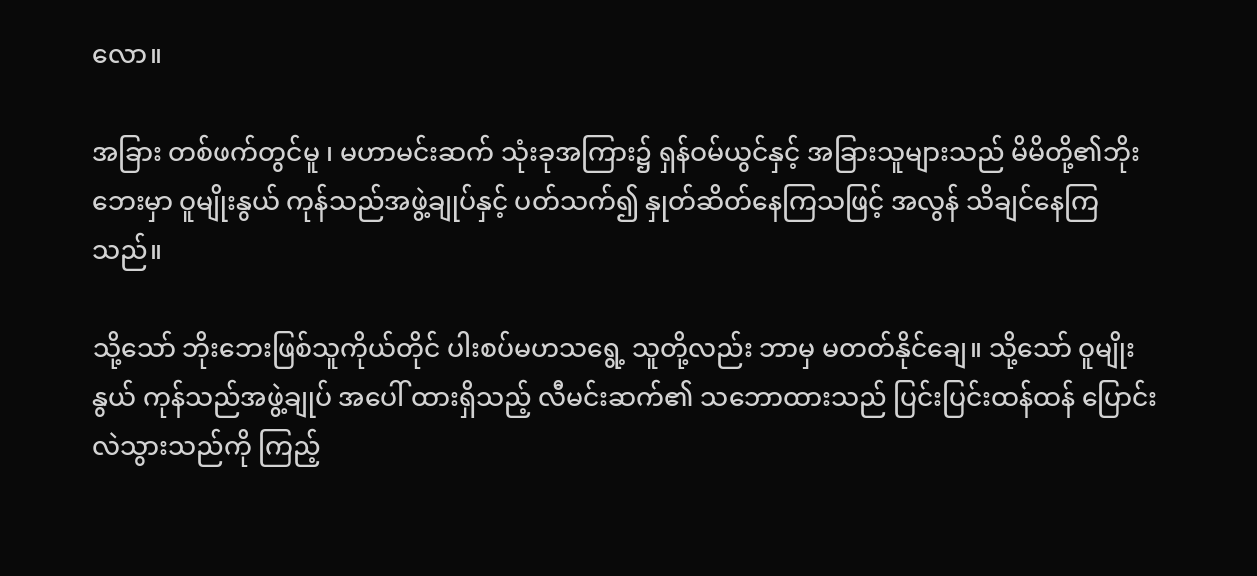လော။

အခြား တစ်ဖက်တွင်မူ ၊ မဟာမင်းဆက် သုံးခုအကြား၌ ရှန်ဝမ်ယွင်နှင့် အခြားသူများသည် မိမိတို့၏ဘိုးဘေးမှာ ဝူမျိုးနွယ် ကုန်သည်အဖွဲ့ချုပ်နှင့် ပတ်သက်၍ နှုတ်ဆိတ်နေကြသဖြင့် အလွန် သိချင်နေကြသည်။

သို့သော် ဘိုးဘေးဖြစ်သူကိုယ်တိုင် ပါးစပ်မဟသရွေ့ သူတို့လည်း ဘာမှ မတတ်နိုင်ချေ။ သို့သော် ဝူမျိုးနွယ် ကုန်သည်အဖွဲ့ချုပ် အပေါ် ထားရှိသည့် လီမင်းဆက်၏ သဘောထားသည် ပြင်းပြင်းထန်ထန် ပြောင်းလဲသွားသည်ကို ကြည့်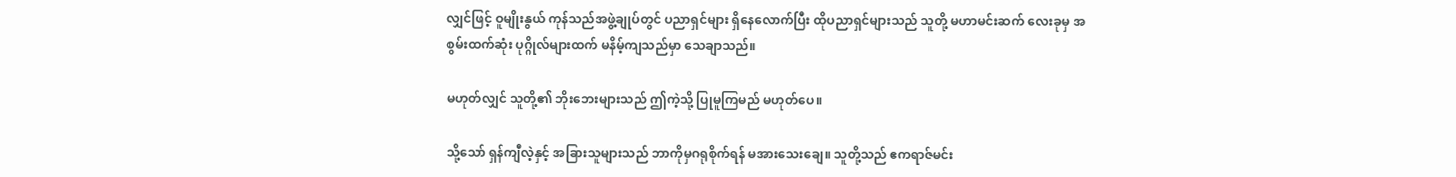လျှင်ဖြင့် ဝူမျိုးနွယ် ကုန်သည်အဖွဲ့ချုပ်တွင် ပညာရှင်များ ရှိနေလောက်ပြီး ထိုပညာရှင်များသည် သူတို့ မဟာမင်းဆက် လေးခုမှ အစွမ်းထက်ဆုံး ပုဂ္ဂိုလ်များထက် မနိမ့်ကျသည်မှာ သေချာသည်။

မဟုတ်လျှင် သူတို့၏ ဘိုးဘေးများသည် ဤကဲ့သို့ ပြုမူကြမည် မဟုတ်ပေ။

သို့သော် ရှန်ကျီလဲ့နှင့် အခြားသူများသည် ဘာကိုမှဂရုစိုက်ရန် မအားသေးချေ။ သူတို့သည် ဧကရာဇ်မင်း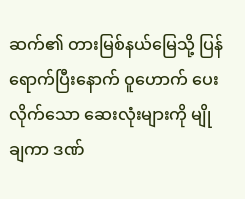ဆက်၏ တားမြစ်နယ်မြေသို့ ပြန်ရောက်ပြီးနောက် ဝူဟောက် ပေးလိုက်သော ဆေးလုံးများကို မျိုချကာ ဒဏ်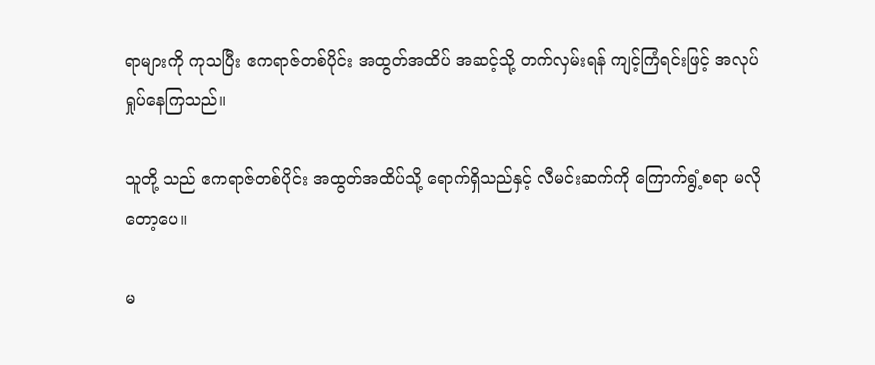ရာများကို ကုသပြီး ဧကရာဇ်တစ်ပိုင်း အထွတ်အထိပ် အဆင့်သို့ တက်လှမ်းရန် ကျင့်ကြံရင်းဖြင့် အလုပ်ရှုပ်နေကြသည်။

သူတို့ သည် ဧကရာဇ်တစ်ပိုင်း အထွတ်အထိပ်သို့ ရောက်ရှိသည်နှင့် လီမင်းဆက်ကို ကြောက်ရွံ့စရာ မလိုတော့ပေ။

မ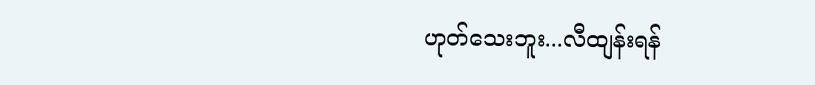ဟုတ်သေးဘူး...လီထျန်းရန်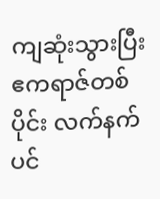ကျဆုံးသွားပြီး ဧကရာဇ်တစ်ပိုင်း လက်နက်ပင်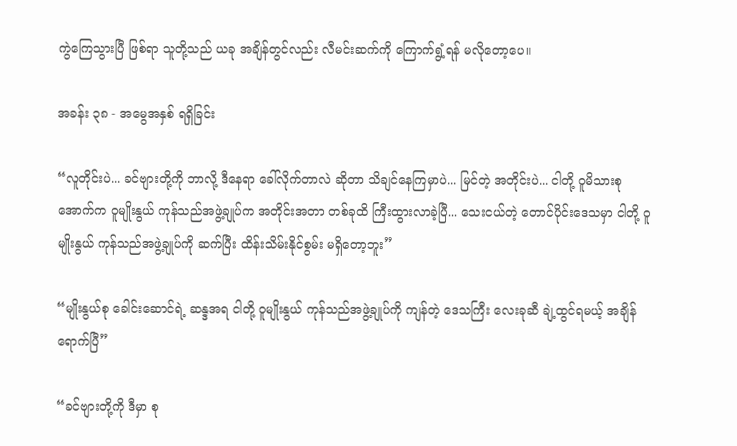ကွဲကြေသွားပြီ ဖြစ်ရာ သူတို့သည် ယခု အချိန်တွင်လည်း လီမင်းဆက်ကို ကြောက်ရွံ့ရန် မလိုတော့ပေ။

အခန်း ၃၈ - အမွေအနှစ် ရရှိခြင်း

“လူတိုင်းပဲ... ခင်ဗျားတို့ကို ဘာလို့ ဒီနေရာ ခေါ်လိုက်တာလဲ ဆိုတာ သိချင်နေကြမှာပဲ... မြင်တဲ့ အတိုင်းပဲ... ငါတို့ ဝူမိသားစု အောက်က ဝူမျိုးနွယ် ကုန်သည်အဖွဲ့ချုပ်က အတိုင်းအတာ တစ်ခုထိ ကြီးထွားလာခဲ့ပြီ... သေးငယ်တဲ့ တောင်ပိုင်းဒေသမှာ ငါတို့ ဝူမျိုးနွယ် ကုန်သည်အဖွဲ့ချုပ်ကို ဆက်ပြီး ထိန်းသိမ်းနိုင်စွမ်း မရှိတော့ဘူး”

“မျိုးနွယ်စု ခေါင်းဆောင်ရဲ့ ဆန္ဒအရ ငါတို့ ဝူမျိုးနွယ် ကုန်သည်အဖွဲ့ချုပ်ကို ကျန်တဲ့ ဒေသကြီး လေးခုဆီ ချဲ့ထွင်ရမယ့် အချိန် ရောက်ပြီ”

“ခင်ဗျားတို့ကို ဒီမှာ စု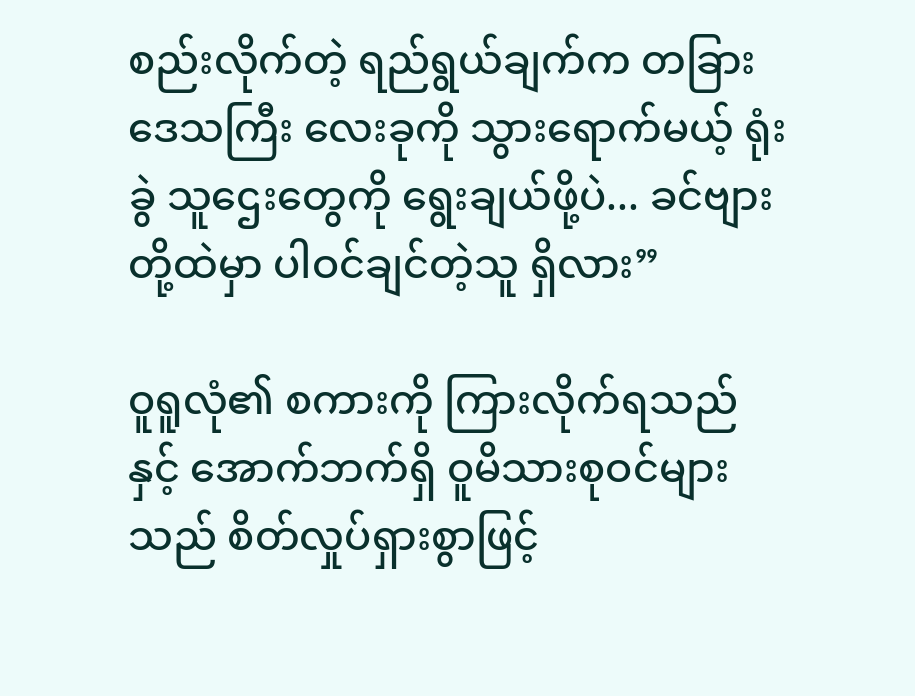စည်းလိုက်တဲ့ ရည်ရွယ်ချက်က တခြား ဒေသကြီး လေးခုကို သွားရောက်မယ့် ရုံးခွဲ သူဌေးတွေကို ရွေးချယ်ဖို့ပဲ... ခင်ဗျားတို့ထဲမှာ ပါဝင်ချင်တဲ့သူ ရှိလား”

ဝူရူလုံ၏ စကားကို ကြားလိုက်ရသည်နှင့် အောက်ဘက်ရှိ ဝူမိသားစုဝင်များသည် စိတ်လှုပ်ရှားစွာဖြင့်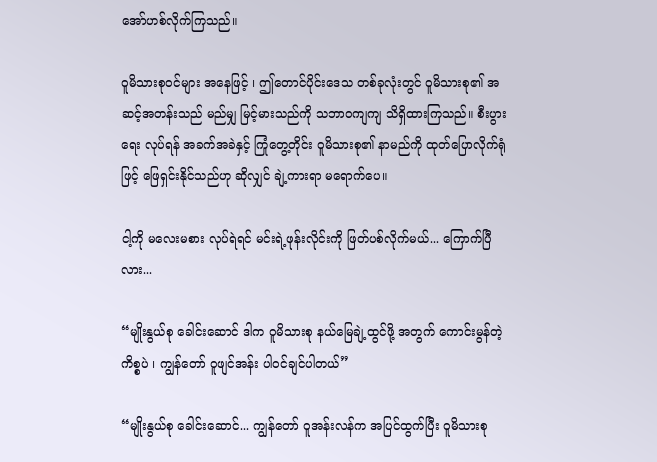အော်ဟစ်လိုက်ကြသည်။

ဝူမိသားစုဝင်များ အနေဖြင့် ၊ ဤတောင်ပိုင်းဒေသ တစ်ခုလုံးတွင် ဝူမိသားစု၏ အဆင့်အတန်းသည် မည်မျှ မြင့်မားသည်ကို သဘာဝကျကျ သိရှိထားကြသည်။ စီးပွားရေး လုပ်ရန် အခက်အခဲနှင့် ကြုံတွေ့တိုင်း ဝူမိသားစု၏ နာမည်ကို ထုတ်ပြောလိုက်ရုံဖြင့် ဖြေရှင်းနိုင်သည်ဟု ဆိုလျှင် ချဲ့ကားရာ မရောက်ပေ။

ငါ့ကို မလေးမစား လုပ်ရဲရင် မင်းရဲ့ဖုန်းလိုင်းကို ဖြတ်ပစ်လိုက်မယ်... ကြောက်ပြီလား...

“မျိုးနွယ်စု ခေါင်းဆောင် ဒါက ဝူမိသားစု နယ်မြေချဲ့ထွင်ဖို့ အတွက် ကောင်းမွန်တဲ့ ကိစ္စပဲ ၊ ကျွန်တော် ဝူဖျင်အန်း ပါဝင်ချင်ပါတယ်”

“မျိုးနွယ်စု ခေါင်းဆောင်... ကျွန်တော် ဝူအန်းလန်က အပြင်ထွက်ပြီး ဝူမိသားစု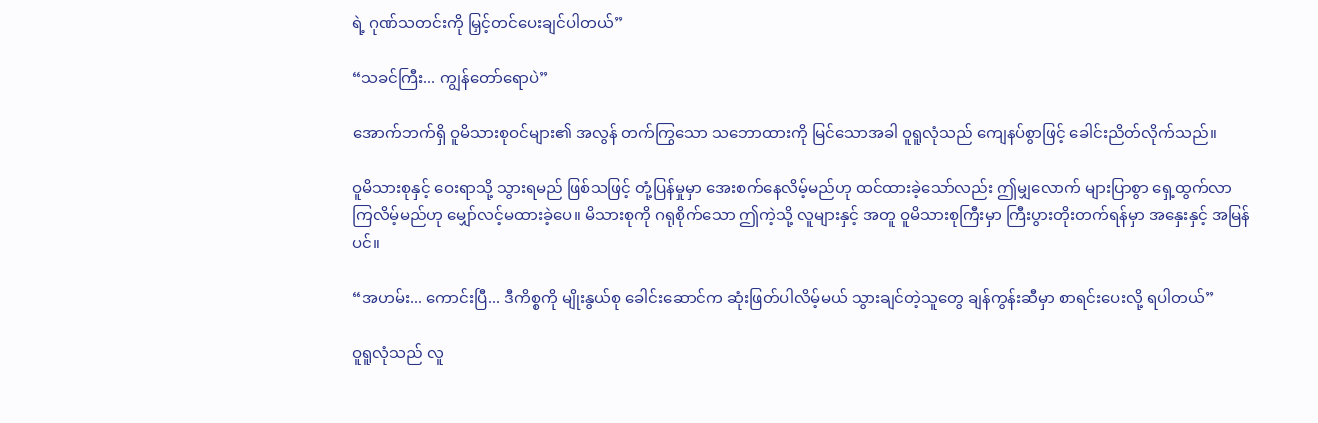ရဲ့ ဂုဏ်သတင်းကို မြှင့်တင်ပေးချင်ပါတယ်”

“သခင်ကြီး... ကျွန်တော်ရောပဲ”

အောက်ဘက်ရှိ ဝူမိသားစုဝင်များ၏ အလွန် တက်ကြွသော သဘောထားကို မြင်သောအခါ ဝူရူလုံသည် ကျေနပ်စွာဖြင့် ခေါင်းညိတ်လိုက်သည်။

ဝူမိသားစုနှင့် ဝေးရာသို့ သွားရမည် ဖြစ်သဖြင့် တုံ့ပြန်မှုမှာ အေးစက်နေလိမ့်မည်ဟု ထင်ထားခဲ့သော်လည်း ဤမျှလောက် များပြာစွာ ရှေ့ထွက်လာကြလိမ့်မည်ဟု မျှော်လင့်မထားခဲ့ပေ။ မိသားစုကို ဂရုစိုက်သော ဤကဲ့သို့ လူများနှင့် အတူ ဝူမိသားစုကြီးမှာ ကြီးပွားတိုးတက်ရန်မှာ အနှေးနှင့် အမြန်ပင်။

“အဟမ်း... ကောင်းပြီ... ဒီကိစ္စကို မျိုးနွယ်စု ခေါင်းဆောင်က ဆုံးဖြတ်ပါလိမ့်မယ် သွားချင်တဲ့သူတွေ ချန်ကွန်းဆီမှာ စာရင်းပေးလို့ ရပါတယ်”

ဝူရူလုံသည် လူ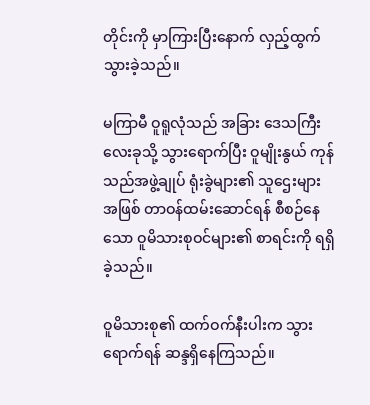တိုင်းကို မှာကြားပြီးနောက် လှည့်ထွက်သွားခဲ့သည်။

မကြာမီ ဝူရူလုံသည် အခြား ဒေသကြီး လေးခုသို့ သွားရောက်ပြီး ဝူမျိုးနွယ် ကုန်သည်အဖွဲ့ချုပ် ရုံးခွဲများ၏ သူဌေးများ အဖြစ် တာဝန်ထမ်းဆောင်ရန် စီစဉ်နေသော ဝူမိသားစုဝင်များ၏ စာရင်းကို ရရှိခဲ့သည်။

ဝူမိသားစု၏ ထက်ဝက်နီးပါးက သွားရောက်ရန် ဆန္ဒရှိနေကြသည်။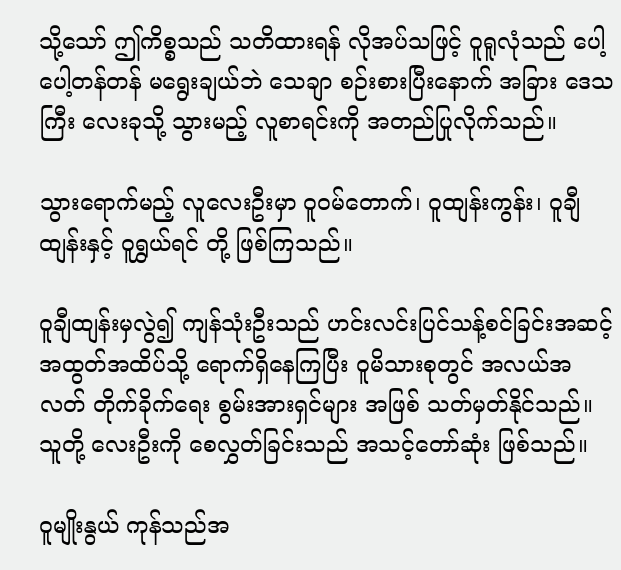သို့သော် ဤကိစ္စသည် သတိထားရန် လိုအပ်သဖြင့် ဝူရူလုံသည် ပေါ့ပေါ့တန်တန် မရွေးချယ်ဘဲ သေချာ စဉ်းစားပြီးနောက် အခြား ဒေသကြီး လေးခုသို့ သွားမည့် လူစာရင်းကို အတည်ပြုလိုက်သည်။

သွားရောက်မည့် လူလေးဦးမှာ ဝူဝမ်တောက်၊ ဝူထျန်းကွန်း၊ ဝူချီထျန်းနှင့် ဝူရွှယ်ရင် တို့ ဖြစ်ကြသည်။

ဝူချီထျန်းမှလွဲ၍ ကျန်သုံးဦးသည် ဟင်းလင်းပြင်သန့်စင်ခြင်းအဆင့် အထွတ်အထိပ်သို့ ရောက်ရှိနေကြပြီး ဝူမိသားစုတွင် အလယ်အလတ် တိုက်ခိုက်ရေး စွမ်းအားရှင်များ အဖြစ် သတ်မှတ်နိုင်သည်။ သူတို့ လေးဦးကို စေလွှတ်ခြင်းသည် အသင့်တော်ဆုံး ဖြစ်သည်။

ဝူမျိုးနွယ် ကုန်သည်အ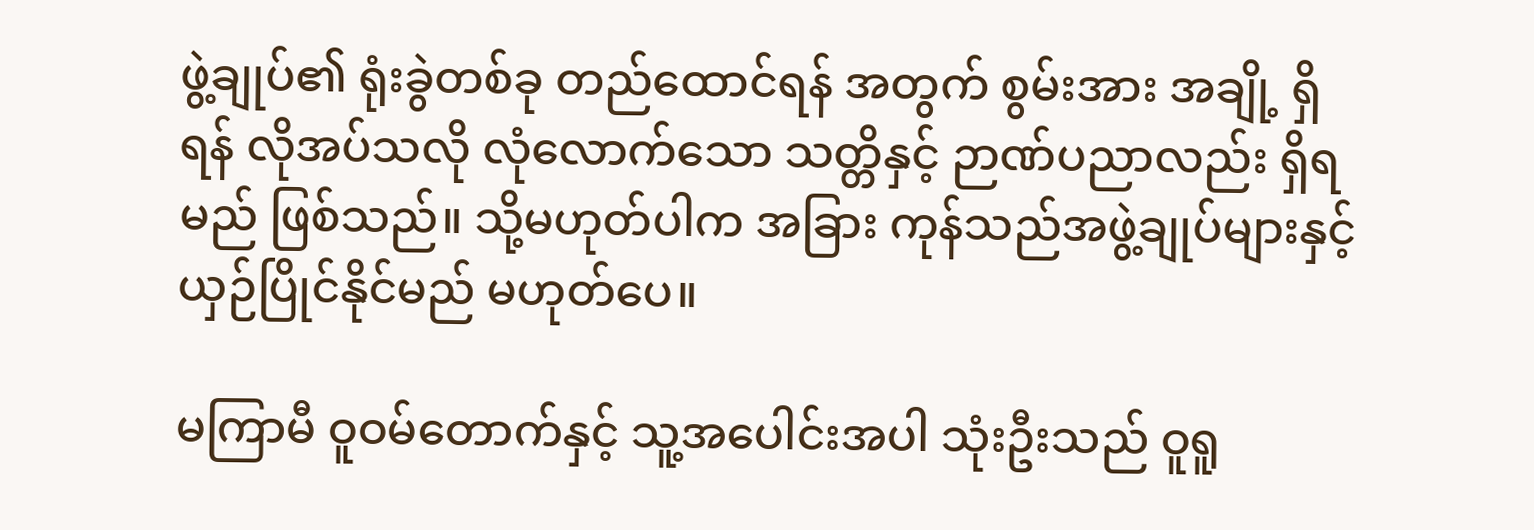ဖွဲ့ချုပ်၏ ရုံးခွဲတစ်ခု တည်ထောင်ရန် အတွက် စွမ်းအား အချို့ ရှိရန် လိုအပ်သလို လုံလောက်သော သတ္တိနှင့် ဉာဏ်ပညာလည်း ရှိရမည် ဖြစ်သည်။ သို့မဟုတ်ပါက အခြား ကုန်သည်အဖွဲ့ချုပ်များနှင့် ယှဉ်ပြိုင်နိုင်မည် မဟုတ်ပေ။

မကြာမီ ဝူဝမ်တောက်နှင့် သူ့အပေါင်းအပါ သုံးဦးသည် ဝူရူ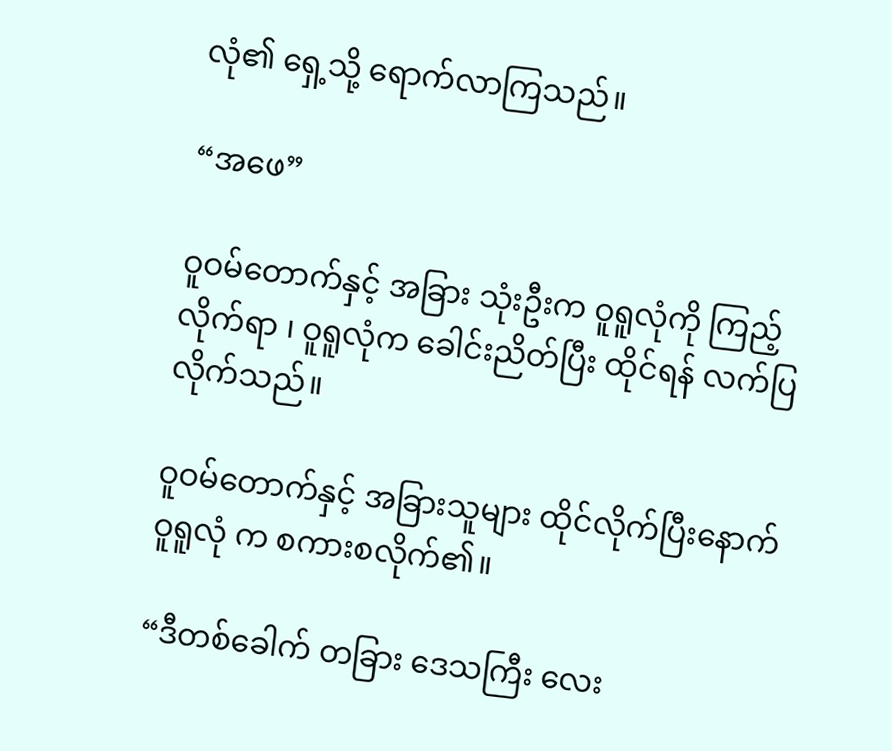လုံ၏ ရှေ့သို့ ရောက်လာကြသည်။

“အဖေ”

ဝူဝမ်တောက်နှင့် အခြား သုံးဦးက ဝူရူလုံကို ကြည့်လိုက်ရာ ၊ ဝူရူလုံက ခေါင်းညိတ်ပြီး ထိုင်ရန် လက်ပြလိုက်သည်။

ဝူဝမ်တောက်နှင့် အခြားသူများ ထိုင်လိုက်ပြီးနောက် ဝူရူလုံ က စကားစလိုက်၏။

“ဒီတစ်ခေါက် တခြား ဒေသကြီး လေး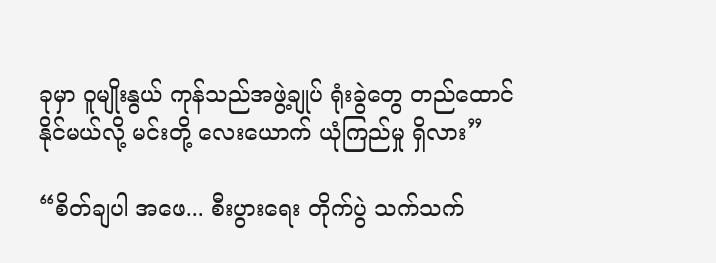ခုမှာ ဝူမျိုးနွယ် ကုန်သည်အဖွဲ့ချုပ် ရုံးခွဲတွေ တည်ထောင်နိုင်မယ်လို့ မင်းတို့ လေးယောက် ယုံကြည်မှု ရှိလား”

“စိတ်ချပါ အဖေ... စီးပွားရေး တိုက်ပွဲ သက်သက်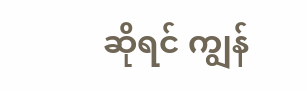ဆိုရင် ကျွန်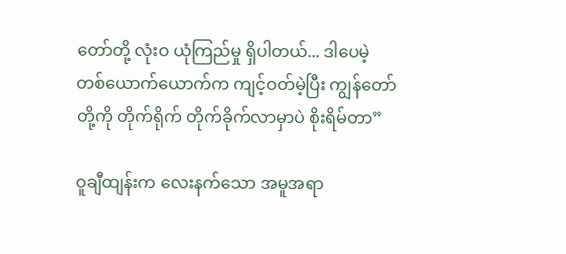တော်တို့ လုံးဝ ယုံကြည်မှု ရှိပါတယ်... ဒါပေမဲ့ တစ်ယောက်ယောက်က ကျင့်ဝတ်မဲ့ပြီး ကျွန်တော်တို့ကို တိုက်ရိုက် တိုက်ခိုက်လာမှာပဲ စိုးရိမ်တာ”

ဝူချီထျန်းက လေးနက်သော အမူအရာ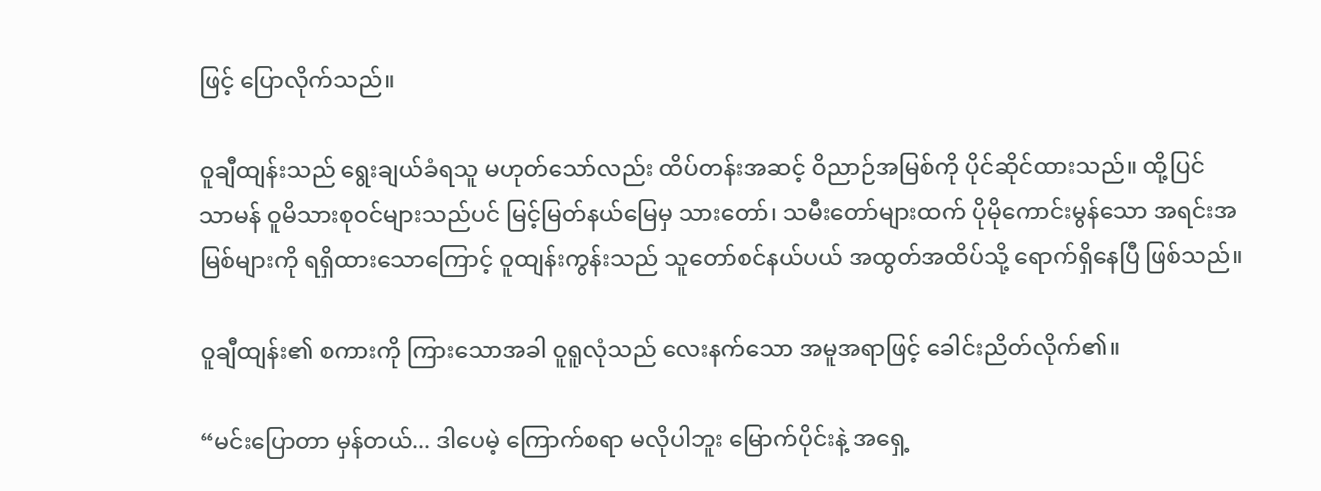ဖြင့် ပြောလိုက်သည်။

ဝူချီထျန်းသည် ရွေးချယ်ခံရသူ မဟုတ်သော်လည်း ထိပ်တန်းအဆင့် ဝိညာဉ်အမြစ်ကို ပိုင်ဆိုင်ထားသည်။ ထို့ပြင် သာမန် ဝူမိသားစုဝင်များသည်ပင် မြင့်မြတ်နယ်မြေမှ သားတော်၊ သမီးတော်များထက် ပိုမိုကောင်းမွန်သော အရင်းအမြစ်များကို ရရှိထားသောကြောင့် ဝူထျန်းကွန်းသည် သူတော်စင်နယ်ပယ် အထွတ်အထိပ်သို့ ရောက်ရှိနေပြီ ဖြစ်သည်။

ဝူချီထျန်း၏ စကားကို ကြားသောအခါ ဝူရူလုံသည် လေးနက်သော အမူအရာဖြင့် ခေါင်းညိတ်လိုက်၏။

“မင်းပြောတာ မှန်တယ်... ဒါပေမဲ့ ကြောက်စရာ မလိုပါဘူး မြောက်ပိုင်းနဲ့ အရှေ့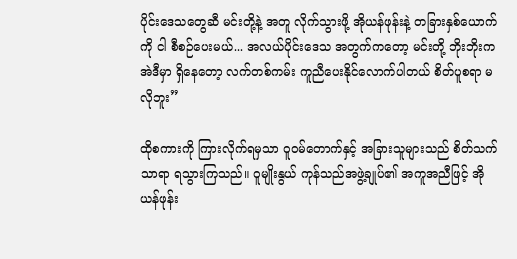ပိုင်းဒေသတွေဆီ မင်းတို့နဲ့ အတူ လိုက်သွားဖို့ အိုယန်ဖုန်းနဲ့ တခြားနှစ်ယောက်ကို ငါ စီစဉ်ပေးမယ်... အလယ်ပိုင်းဒေသ အတွက်ကတော့ မင်းတို့ ဘိုးဘိုးက အဲဒီမှာ ရှိနေတော့ လက်တစ်ကမ်း ကူညီပေးနိုင်လောက်ပါတယ် စိတ်ပူစရာ မလိုဘူး”

ထိုစကားကို ကြားလိုက်ရမှသာ ဝူဝမ်တောက်နှင့် အခြားသူများသည် စိတ်သက်သာရာ ရသွားကြသည်။ ဝူမျိုးနွယ် ကုန်သည်အဖွဲ့ချုပ်၏ အကူအညီဖြင့် အိုယန်ဖုန်း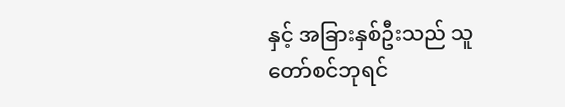နှင့် အခြားနှစ်ဦးသည် သူတော်စင်ဘုရင်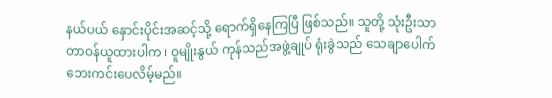နယ်ပယ် နှောင်းပိုင်းအဆင့်သို့ ရောက်ရှိနေကြပြီ ဖြစ်သည်။ သူတို့ သုံးဦးသာ တာဝန်ယူထားပါက ၊ ဝူမျိုးနွယ် ကုန်သည်အဖွဲ့ချုပ် ရုံးခွဲသည် သေချာပေါက် ဘေးကင်းပေလိမ့်မည်။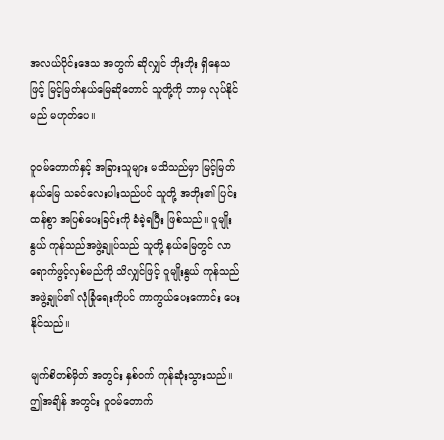အလယ်ပိုင်းဒေသ အတွက် ဆိုလျှင် ဘိုးဘိုး ရှိနေသဖြင့် မြင့်မြတ်နယ်မြေဆိုတောင် သူတို့ကို ဘာမှ လုပ်နိုင်မည် မဟုတ်ပေ။

ဝူဝမ်တောက်နှင့် အခြားသူများ မသိသည်မှာ မြင့်မြတ်နယ်မြေ သခင်လေးပါးသည်ပင် သူတို့ အဘိုး၏ ပြင်းထန်စွာ အပြစ်ပေးခြင်းကို ခံခဲ့ရပြီး ဖြစ်သည်။ ဝူမျိုးနွယ် ကုန်သည်အဖွဲ့ချုပ်သည် သူတို့ နယ်မြေတွင် လာရောက်ဖွင့်လှစ်မည်ကို သိလျှင်ဖြင့် ဝူမျိုးနွယ် ကုန်သည်အဖွဲ့ချုပ်၏ လုံခြုံရေးကိုပင် ကာကွယ်ပေးကောင်း ပေးနိုင်သည်။

မျက်စိတစ်မှိတ် အတွင်း နှစ်ဝက် ကုန်ဆုံးသွားသည်။ ဤအချိန် အတွင်း ဝူဝမ်တောက်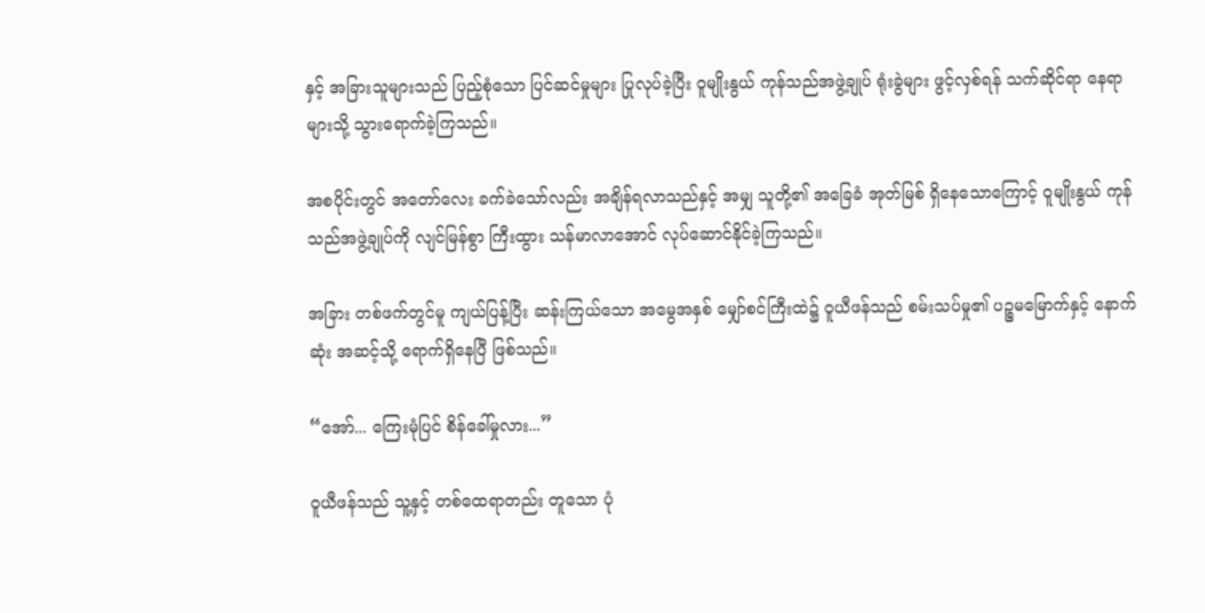နှင့် အခြားသူများသည် ပြည့်စုံသော ပြင်ဆင်မှုများ ပြုလုပ်ခဲ့ပြီး ဝူမျိုးနွယ် ကုန်သည်အဖွဲ့ချုပ် ရုံးခွဲများ ဖွင့်လှစ်ရန် သက်ဆိုင်ရာ နေရာများသို့ သွားရောက်ခဲ့ကြသည်။

အစပိုင်းတွင် အတော်လေး ခက်ခဲသော်လည်း အချိန်ရလာသည်နှင့် အမျှ သူတို့၏ အခြေခံ အုတ်မြစ် ရှိနေသောကြောင့် ဝူမျိုးနွယ် ကုန်သည်အဖွဲ့ချုပ်ကို လျင်မြန်စွာ ကြီးထွား သန်မာလာအောင် လုပ်ဆောင်နိုင်ခဲ့ကြသည်။

အခြား တစ်ဖက်တွင်မူ ကျယ်ပြန့်ပြီး ဆန်းကြယ်သော အမွေအနှစ် မျှော်စင်ကြီးထဲ၌ ဝူယီဖန်သည် စမ်းသပ်မှု၏ ပဉ္စမမြောက်နှင့် နောက်ဆုံး အဆင့်သို့ ရောက်ရှိနေပြီ ဖြစ်သည်။

“အော်... ကြေးမုံပြင် စိန်ခေါ်မှုလား...”

ဝူယီဖန်သည် သူ့နှင့် တစ်ထေရာတည်း တူသော ပုံ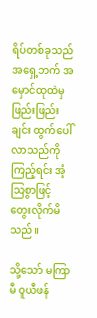ရိပ်တစ်ခုသည် အရှေ့ဘက် အမှောင်ထုထဲမှ ဖြည်းဖြည်းချင်း ထွက်ပေါ်လာသည်ကို ကြည့်ရင်း အံ့သြစွာဖြင့် တွေးလိုက်မိသည်။

သို့သော် မကြာမီ ဝူယီဖန်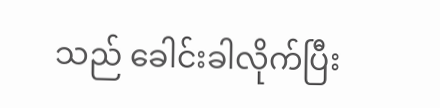သည် ခေါင်းခါလိုက်ပြီး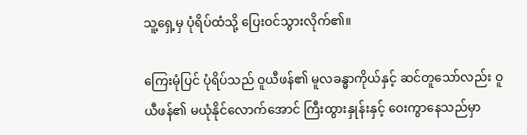သူ့ရှေ့မှ ပုံရိပ်ထံသို့ ပြေးဝင်သွားလိုက်၏။

ကြေးမုံပြင် ပုံရိပ်သည် ဝူယီဖန်၏ မူလခန္ဓာကိုယ်နှင့် ဆင်တူသော်လည်း ဝူယီဖန်၏ မယုံနိုင်လောက်အောင် ကြီးထွားနှုန်းနှင့် ဝေးကွာနေသည်မှာ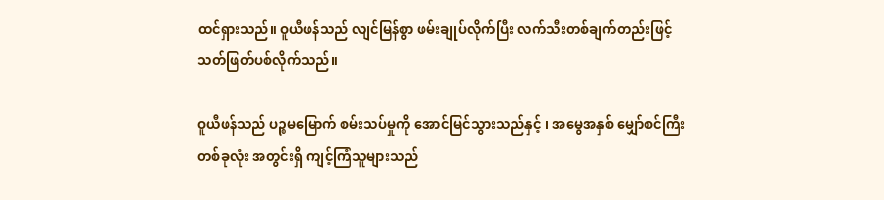ထင်ရှားသည်။ ဝူယီဖန်သည် လျင်မြန်စွာ ဖမ်းချုပ်လိုက်ပြီး လက်သီးတစ်ချက်တည်းဖြင့် သတ်ဖြတ်ပစ်လိုက်သည်။

ဝူယီဖန်သည် ပဉ္စမမြောက် စမ်းသပ်မှုကို အောင်မြင်သွားသည်နှင့် ၊ အမွေအနှစ် မျှော်စင်ကြီး တစ်ခုလုံး အတွင်းရှိ ကျင့်ကြံသူများသည်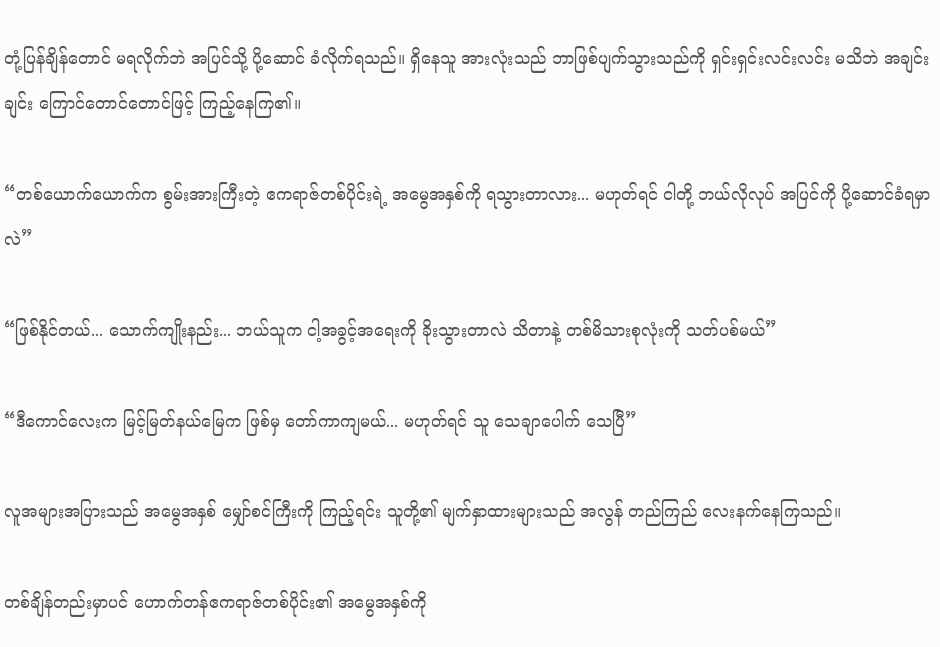တုံ့ပြန်ချိန်တောင် မရလိုက်ဘဲ အပြင်သို့ ပို့ဆောင် ခံလိုက်ရသည်။ ရှိနေသူ အားလုံးသည် ဘာဖြစ်ပျက်သွားသည်ကို ရှင်းရှင်းလင်းလင်း မသိဘဲ အချင်းချင်း ကြောင်တောင်တောင်ဖြင့် ကြည့်နေကြ၏။

“တစ်ယောက်ယောက်က စွမ်းအားကြီးတဲ့ ဧကရာဇ်တစ်ပိုင်းရဲ့ အမွေအနှစ်ကို ရသွားတာလား... မဟုတ်ရင် ငါတို့ ဘယ်လိုလုပ် အပြင်ကို ပို့ဆောင်ခံရမှာလဲ”

“ဖြစ်နိုင်တယ်... သောက်ကျိုးနည်း... ဘယ်သူက ငါ့အခွင့်အရေးကို ခိုးသွားတာလဲ သိတာနဲ့ တစ်မိသားစုလုံးကို သတ်ပစ်မယ်”

“ဒီကောင်လေးက မြင့်မြတ်နယ်မြေက ဖြစ်မှ တော်ကာကျမယ်... မဟုတ်ရင် သူ သေချာပေါက် သေပြီ”

လူအများအပြားသည် အမွေအနှစ် မျှော်စင်ကြီးကို ကြည့်ရင်း သူတို့၏ မျက်နှာထားများသည် အလွန် တည်ကြည် လေးနက်နေကြသည်။

တစ်ချိန်တည်းမှာပင် ဟောက်တန်ဧကရာဇ်တစ်ပိုင်း၏ အမွေအနှစ်ကို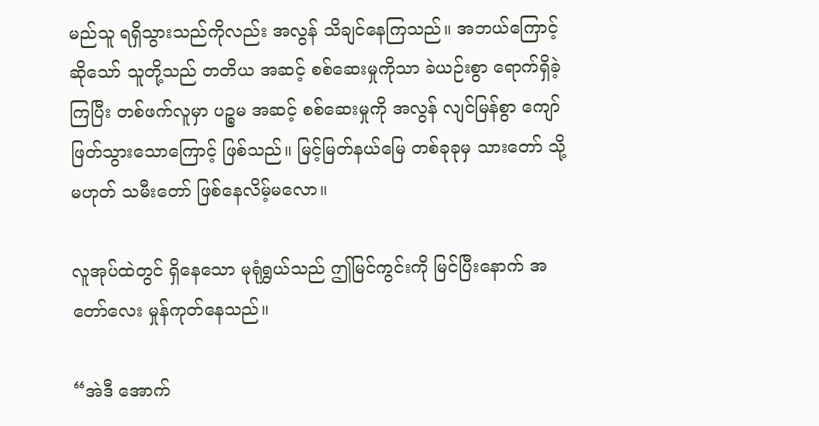မည်သူ ရရှိသွားသည်ကိုလည်း အလွန် သိချင်နေကြသည်။ အဘယ်ကြောင့်ဆိုသော် သူတို့သည် တတိယ အဆင့် စစ်ဆေးမှုကိုသာ ခဲယဉ်းစွာ ရောက်ရှိခဲ့ကြပြီး တစ်ဖက်လူမှာ ပဉ္စမ အဆင့် စစ်ဆေးမှုကို အလွန် လျင်မြန်စွာ ကျော်ဖြတ်သွားသောကြောင့် ဖြစ်သည်။ မြင့်မြတ်နယ်မြေ တစ်ခုခုမှ သားတော် သို့မဟုတ် သမီးတော် ဖြစ်နေလိမ့်မလော။

လူအုပ်ထဲတွင် ရှိနေသော မုရုံရွှယ်သည် ဤမြင်ကွင်းကို မြင်ပြီးနောက် အတော်လေး မှုန်ကုတ်နေသည်။

“အဲဒီ အောက်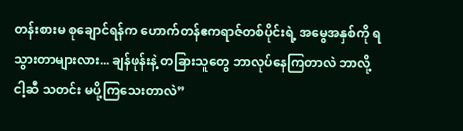တန်းစားမ စုချောင်ရန်က ဟောက်တန်ဧကရာဇ်တစ်ပိုင်းရဲ့ အမွေအနှစ်ကို ရသွားတာများလား... ချန်ဖုန်းနဲ့ တခြားသူတွေ ဘာလုပ်နေကြတာလဲ ဘာလို့ ငါ့ဆီ သတင်း မပို့ကြသေးတာလဲ”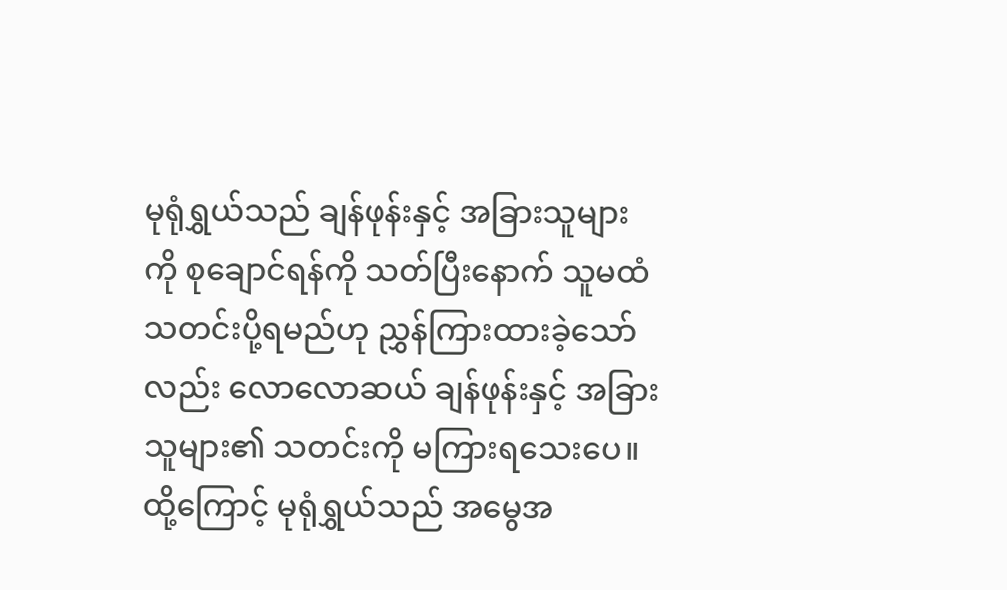မုရုံရွှယ်သည် ချန်ဖုန်းနှင့် အခြားသူများကို စုချောင်ရန်ကို သတ်ပြီးနောက် သူမထံ သတင်းပို့ရမည်ဟု ညွှန်ကြားထားခဲ့သော်လည်း လောလောဆယ် ချန်ဖုန်းနှင့် အခြားသူများ၏ သတင်းကို မကြားရသေးပေ။ ထို့ကြောင့် မုရုံရွှယ်သည် အမွေအ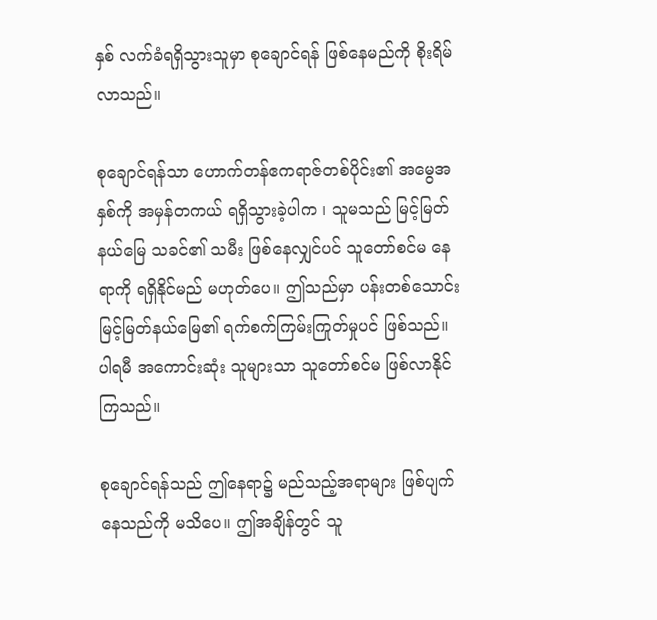နှစ် လက်ခံရရှိသွားသူမှာ စုချောင်ရန် ဖြစ်နေမည်ကို စိုးရိမ်လာသည်။

စုချောင်ရန်သာ ဟောက်တန်ဧကရာဇ်တစ်ပိုင်း၏ အမွေအနှစ်ကို အမှန်တကယ် ရရှိသွားခဲ့ပါက ၊ သူမသည် မြင့်မြတ်နယ်မြေ သခင်၏ သမီး ဖြစ်နေလျှင်ပင် သူတော်စင်မ နေရာကို ရရှိနိုင်မည် မဟုတ်ပေ။ ဤသည်မှာ ပန်းတစ်သောင်းမြင့်မြတ်နယ်မြေ၏ ရက်စက်ကြမ်းကြုတ်မှုပင် ဖြစ်သည်။ ပါရမီ အကောင်းဆုံး သူများသာ သူတော်စင်မ ဖြစ်လာနိုင်ကြသည်။

စုချောင်ရန်သည် ဤနေရာ၌ မည်သည့်အရာများ ဖြစ်ပျက်နေသည်ကို မသိပေ။ ဤအချိန်တွင် သူ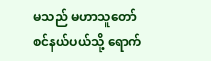မသည် မဟာသူတော်စင်နယ်ပယ်သို့ ရောက်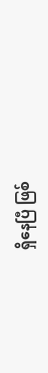ရှိနေပြီ ဖြစ်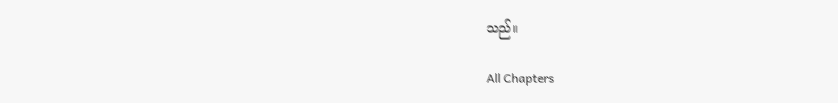သည်။

All Chapters